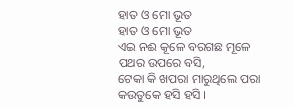ହାତ ଓ ମୋ ଭୂତ
ହାତ ଓ ମୋ ଭୂତ
ଏଇ ନଈ କୂଳେ ବରଗଛ ମୂଳେ
ପଥର ଉପରେ ବସି,
ଟେକା କି ଖପରା ମାରୁଥିଲେ ପରା
କଉତୁକେ ହସି ହସି ।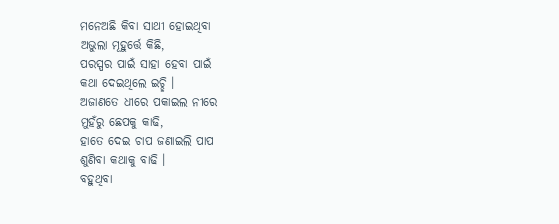ମନେଅଛି କିବା ସାଥୀ ହୋଇଥିବା
ଅଭୁଲା ମୂହୁର୍ତ୍ତେ କିଛି,
ପରସ୍ପର ପାଇଁ ସାହା ହେବା ପାଇଁ
କଥା ଦେଇଥିଲେ ଇଚ୍ଛି ।
ଅଜାଣତେ ଧୀରେ ପକାଇଲ ନୀରେ
ମୁହଁରୁ ଛେପକୁ କାଢି,
ହାତେ ଦେଇ ଚାପ ଜଣାଇଲି ପାପ
ଶୁଣିବା କଥାକୁ ବାଢି ।
ବହୁଥିବା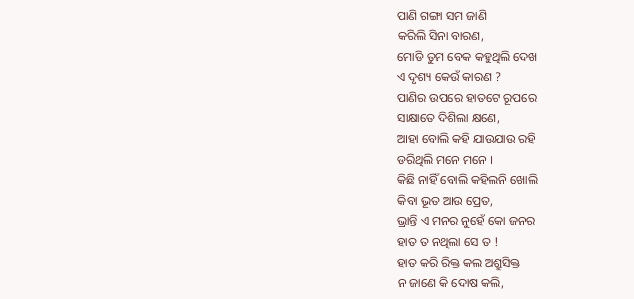ପାଣି ଗଙ୍ଗା ସମ ଜାଣି
କରିଲି ସିନା ବାରଣ,
ମୋଡି ତୁମ ବେକ କହୁଥିଲି ଦେଖ
ଏ ଦୃଶ୍ୟ କେଉଁ କାରଣ ?
ପାଣିର ଉପରେ ହାତଟେ ରୂପରେ
ସାକ୍ଷାତେ ଦିଶିଲା କ୍ଷଣେ,
ଆହା ବୋଲି କହି ଯାଉଯାଉ ରହି
ଡରିଥିଲି ମନେ ମନେ ।
କିଛି ନାହିଁ ବୋଲି କହିଲନି ଖୋଲି
କିବା ଭୂତ ଆଉ ପ୍ରେତ,
ଭ୍ରାନ୍ତି ଏ ମନର ନୁହେଁ କୋ ଜନର
ହାତ ତ ନଥିଲା ସେ ତ !
ହାତ କରି ରିକ୍ତ କଲ ଅଶ୍ରୁସିକ୍ତ
ନ ଜାଣେ କି ଦୋଷ କଲି,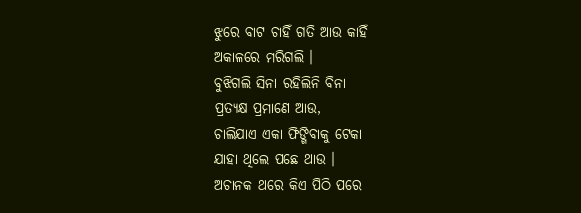ଝୁରେ ବାଟ ଚାହିଁ ଗତି ଆଉ କାହିଁ
ଅକାଳରେ ମରିଗଲି ।
ବୁଝିଗଲି ସିନା ରହିଲିନି ବିନା
ପ୍ରତ୍ୟକ୍ଷ ପ୍ରମାଣେ ଆଉ,
ଚାଲିଯାଏ ଏକା ଫିଙ୍ଗିବାକୁ ଟେକା
ଯାହା ଥିଲେ ପଛେ ଥାଉ ।
ଅଚାନକ ଥରେ କିଏ ପିଠି ପରେ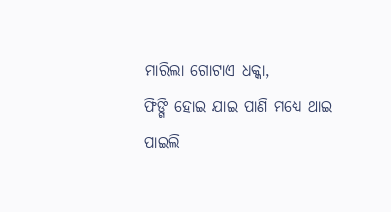ମାରିଲା ଗୋଟାଏ ଧକ୍କା,
ଫିଙ୍ଗି ହୋଇ ଯାଇ ପାଣି ମଧ୍ୟେ ଥାଇ
ପାଇଲି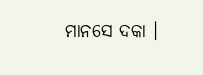ମାନସେ ଦକା ।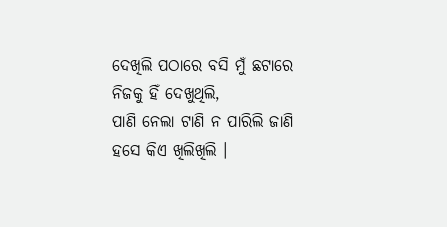ଦେଖିଲି ପଠାରେ ବସି ମୁଁ ଛଟାରେ
ନିଜକୁ ହିଁ ଦେଖୁଥିଲି,
ପାଣି ନେଲା ଟାଣି ନ ପାରିଲି ଜାଣି
ହସେ କିଏ ଖିଲିଖିଲି ।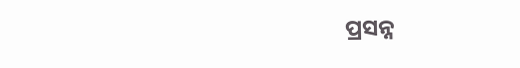ପ୍ରସନ୍ନ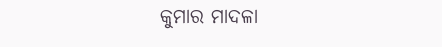କୁମାର ମାଦଳା